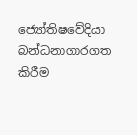ජ්‍යෝතිෂවේදියා බන්ධනාගාරගත කිරීම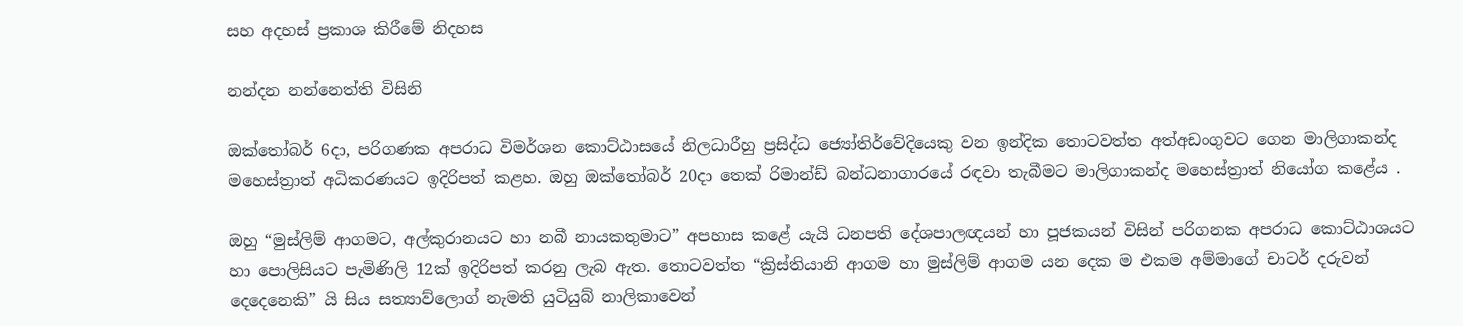සහ අදහස් ප්‍රකාශ කිරීමේ නිදහස

නන්දන නන්නෙත්ති විසිනි

ඔක්තෝබර් 6දා, පරිගණක අපරාධ විමර්ශන කොට්ඨාසයේ නිලධාරීහු ප්‍රසිද්ධ ජ්‍යෝතිර්වේදියෙකු වන ඉන්දික තොටවත්ත අත්අඩංගුවට ගෙන මාලිගාකන්ද මහෙස්ත්‍රාත් අධිකරණයට ඉදිරිපත් කළහ. ඔහු ඔක්තෝබර් 20දා තෙක් රිමාන්ඩ් බන්ධනාගාරයේ රඳවා තැබීමට මාලිගාකන්ද මහෙස්ත්‍රාත් නියෝග කළේය .

ඔහු “මුස්ලිම් ආගමට, අල්කුරානයට හා නබී නායකතුමාට” අපහාස කළේ යැයි ධනපති දේශපාලඥයන් හා පූජකයන් විසින් පරිගනක අපරාධ කොට්ඨාශයට හා පොලිසියට පැමිණිලි 12ක් ඉදිරිපත් කරනු ලැබ ඇත. තොටවත්ත “ක්‍රිස්තියානි ආගම හා මුස්ලිම් ආගම යන දෙක ම එකම අම්මාගේ චාටර් දරුවන් දෙදෙනෙකි” යි සිය සත්‍යාව්ලොග් නැමති යුටියුබ් නාලිකාවෙන්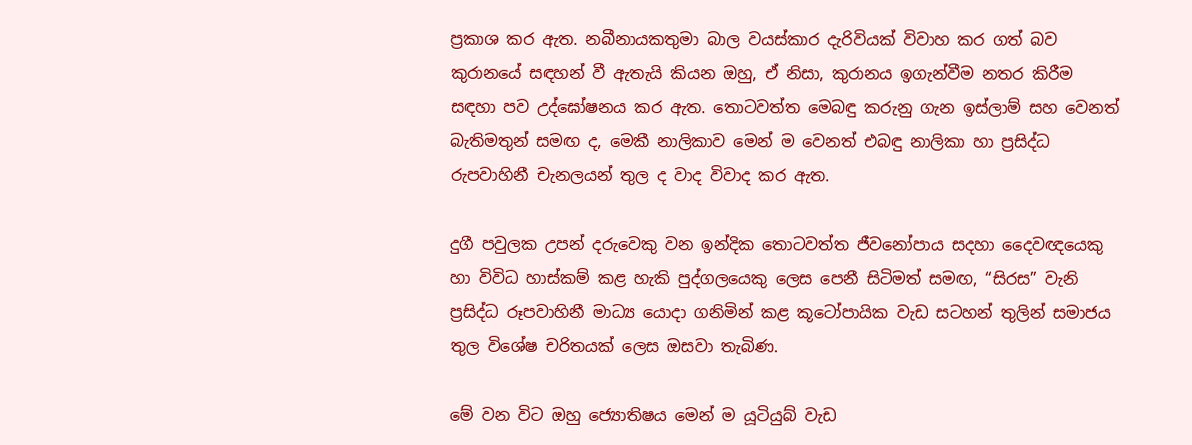ප්‍රකාශ කර ඇත. නබීනායකතුමා බාල වයස්කාර දැරිවියක් විවාහ කර ගත් බව කුරානයේ සඳහන් වී ඇතැයි කියන ඔහු, ඒ නිසා, කුරානය ඉගැන්වීම නතර කිරීම සඳහා පව උද්ඝෝෂනය කර ඇත. තොටවත්ත මෙබඳු කරුනු ගැන ඉස්ලාම් සහ වෙනත් බැතිමතුන් සමඟ ද, මෙකී නාලිකාව මෙන් ම වෙනත් එබඳු නාලිකා හා ප්‍රසිද්ධ රුපවාහිනී චැනලයන් තුල ද වාද විවාද කර ඇත.

දුගී පවුලක උපන් දරුවෙකු වන ඉන්දික තොටවත්ත ජීවනෝපාය සදහා දෛවඥයෙකු හා විවිධ හාස්කම් කළ හැකි පුද්ගලයෙකු ලෙස පෙනී සිටිමත් සමඟ, “සිරස” වැනි ප්‍රසිද්ධ රූපවාහිනී මාධ්‍ය යොදා ගනිමින් කළ කූටෝපායික වැඩ සටහන් තුලින් සමාජය තුල විශේෂ චරිතයක් ලෙස ඔසවා තැබිණ.

මේ වන විට ඔහු ජ්‍යොතිෂය මෙන් ම යූටියුබ් වැඩ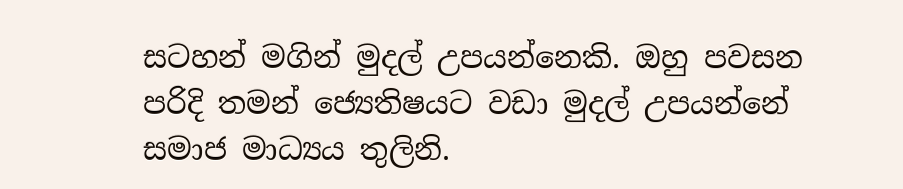සටහන් මගින් මුදල් උපයන්නෙකි. ඔහු පවසන පරිදි තමන් ජ්‍යෙතිෂයට වඩා මුදල් උපයන්නේ සමාජ මාධ්‍යය තුලිනි.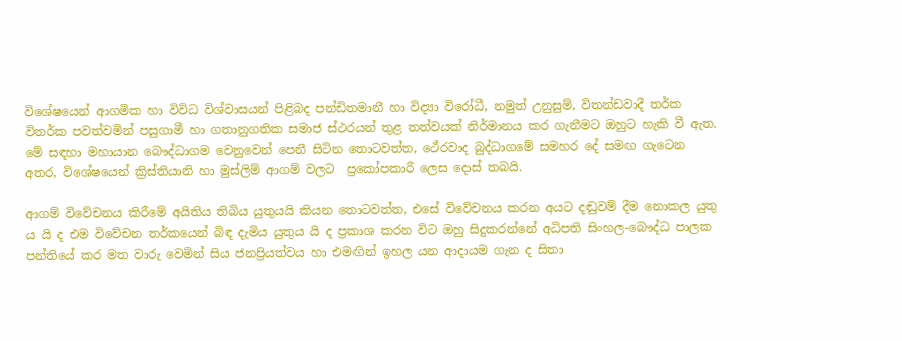විශේෂයෙන් ආගමික හා විවිධ විශ්වාසයන් පිළිබද පන්ඩිතමානී හා විද්‍යා විරෝධී, නමුත් උනුසුම්, විතන්ඩවාදී තර්ක විතර්ක පවත්වමින් පසුගාමී හා ගතානුගතික සමාජ ස්ථරයන් තුළ තත්වයක් නිර්මානය කර ගැනීමට ඔහුට හැකි වී ඇත. මේ සඳහා මහායාන බෞද්ධාගම වෙනුවෙන් පෙනී සිටින තොටවත්ත, ථේරවාද බුද්ධාගමේ සමහර දේ සමඟ ගැටෙන අතර, විශේෂයෙන් ක්‍රිස්තියානි හා මුස්ලිම් ආගම් වලට  ප්‍රකෝපකාරී ලෙස දොස් තබයි.

ආගම් විවේචනය කිරීමේ අයිතිය තිබිය යුතුයයි කියන තොටවත්ත, එසේ විවේචනය කරන අයට දඬුවම් දීම නොකල යුතු ය යි ද එම විවේචන තර්කයෙන් බිඳ දැමිය යුතුය යි ද ප්‍රකාශ කරන විට ඔහු සිදුකරන්නේ අධිපති සිංහල-බෞද්ධ පාලක පන්තියේ කර මත වාරු වෙමින් සිය ජනප්‍රියත්වය හා එමඟින් ඉහල යන ආදායම ගැන ද සිතා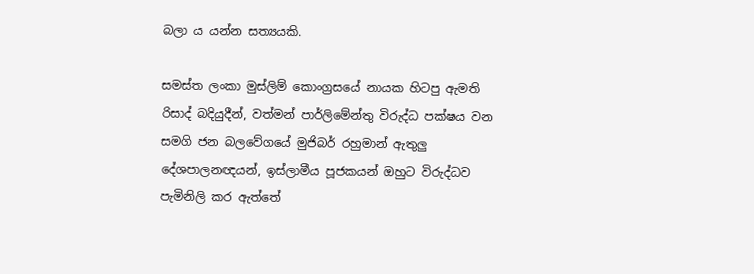බලා ය යන්න සත්‍යයකි.

සමස්ත ලංකා මුස්ලිම් කොංග්‍රසයේ නායක හිටපු ඇමති රිසාද් බදියුදීන්, වත්මන් පාර්ලිමේන්තු විරුද්ධ පක්ෂය වන සමගි ජන බලවේගයේ මුජිබර් රහුමාන් ඇතුලු දේශපාලනඥයන්, ඉස්ලාමීය පූජකයන් ඔහුට විරුද්ධව පැමිනිලි කර ඇත්තේ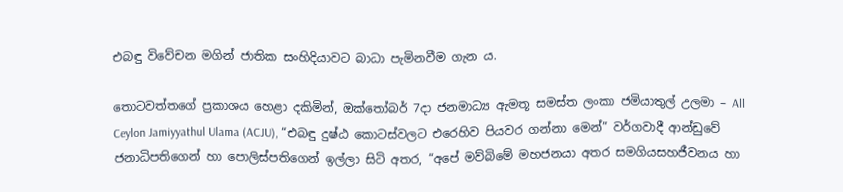එබඳු විවේචන මගින් ජාතික සංහිදියාවට බාධා පැමිනවීම ගැන ය.

තොටවත්තගේ ප්‍රකාශය හෙළා දකිමින්, ඔක්තෝබර් 7දා ජනමාධ්‍ය ඇමතූ සමස්ත ලංකා ජමියාතුල් උලමා – All Ceylon Jamiyyathul Ulama (ACJU), “එබඳු දුෂ්ඨ කොටස්වලට එරෙහිව පියවර ගන්නා මෙන්” වර්ගවාදී ආන්ඩුවේ ජනාධිපතිගෙන් හා පොලිස්පතිගෙන් ඉල්ලා සිටි අතර, “අපේ මව්බිමේ මහජනයා අතර සමගියසහජීවනය හා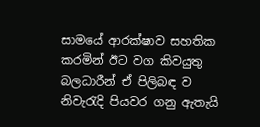සාමයේ ආරක්ෂාව සහතික කරමින් ඊට වග කිවයුතු බලධාරීන් ඒ පිලිබඳ ව නිවැරැදි පියවර ගනු ඇතැයි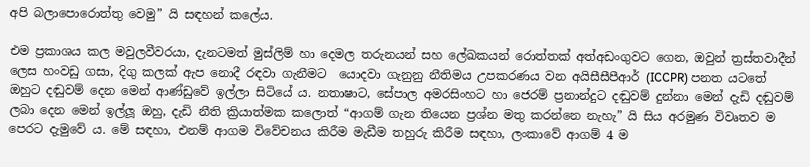අපි බලාපොරොත්තු වෙමු” යි සඳහන් කලේය.

එම ප්‍රකාශය කල මවුලවීවරයා, දැනටමත් මුස්ලිම් හා දෙමල තරුනයන් සහ ලේඛකයන් රොත්තක් අත්අඩංගුවට ගෙන, ඔවුන් ත්‍රස්තවාදීන් ලෙස හංවඩු ගසා, දිගු කලක් ඇප නොදී රඳවා ගැනීමට  යොදවා ගැනුනු නීතිමය උපකරණය වන අයිසීසීපීආර් (ICCPR) පනත යටතේ ඔහුට දඬුවම් දෙන මෙන් ආණ්ඩුවේ ඉල්ලා සිටියේ ය. නතාෂාට, සේපාල අමරසිංහට හා ජෙරම් ප්‍රනාන්දුට දඬුවම් දුන්නා මෙන් දැඩි දඬුවම් ලබා දෙන මෙන් ඉල්ලූ ඔහු, දැඩි නීති ක්‍රියාත්මක කලොත් “ආගම් ගැන තියෙන ප්‍රශ්න මතු කරන්නෙ නැහැ” යි සිය අරමුණ විවෘතව ම පෙරට දැමුවේ ය. මේ සඳහා, එනම් ආගම විවේචනය කිරීම මැඩීම තහුරු කිරීම සඳහා, ලංකාවේ ආගම් 4 ම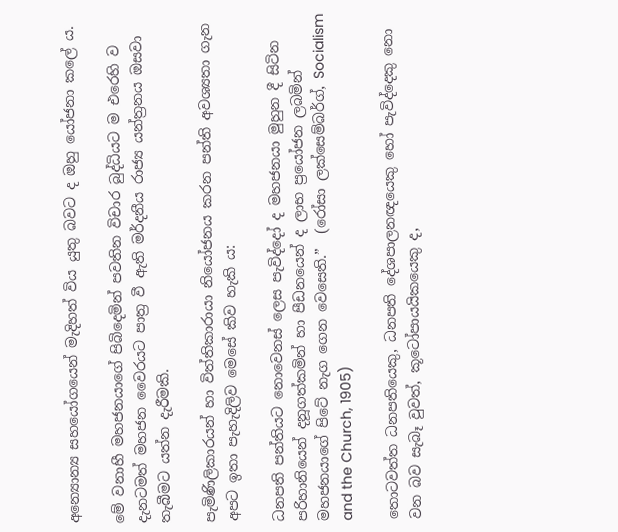අන්‍යොන්‍ය සහයෝගයෙන් මැදිහත් විය යුතු බවට ද ඔහු යෝජනා කලේ ය.

මේ වනාහී මහජනයාගේ පිබිදෙමින් පවතින විචාර බුද්ධියට ම එරෙහි ව දැනටමත් මහජන වෛරයට පාත්‍ර වී ඇති මර්දනීය රාජ්‍ය යන්ත්‍රනය ඔසවා තැබීමට යත්න දැරීමකි.

පැමිණිලිකාරයන් හා විත්තිකාරායා නියෝජනය කරන පන්ති අවශ්‍යතා ගැන අපට ඉතා පැහැදිලිව මෙසේ කිව හැකි ය:

ධනපති පන්තියට නොවෙනස් ලෙස පැවිද්දෝ ද මහජනයා මුහුන දී සිටින පරිහානියෙන් දනූගත්කමින් හා පීඩනයෙන් ද ලාභ ප්‍රයෝජන ලබමින් මහජනයාගේ පිටේ නැග ගෙන වෙසෙති.”  (රෝසා ලක්සෙම්බර්ග්, Socialism and the Church, 1905)

තොටවත්ත ධනපතියෙකු, ධනපති දේශපාලනඥයෙකු හෝ පැවිද්දෙකු නො වන බව සැබෑ වුවත්, කූටෝපායයිකයෙකු ද,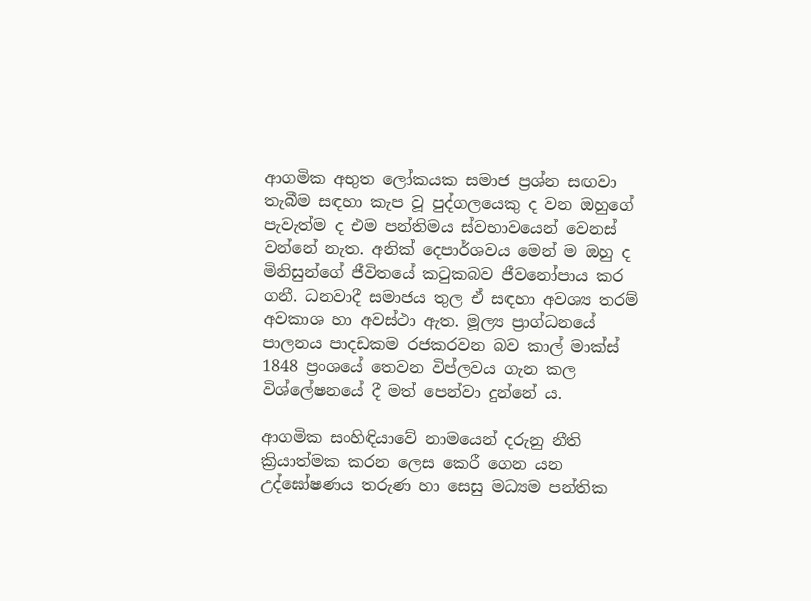ආගමික අභුත ලෝකයක සමාජ ප්‍රශ්න සඟවා තැබීම සඳහා කැප වූ පුද්ගලයෙකු ද වන ඔහුගේ පැවැත්ම ද එම පන්තිමය ස්වභාවයෙන් වෙනස් වන්නේ නැත. අනික් දෙපාර්ශවය මෙන් ම ඔහු ද මිනිසුන්ගේ ජීවිතයේ කටුකබව ජීවනෝපාය කර ගනී. ධනවාදී සමාජය තුල ඒ සඳහා අවශ්‍ය තරම් අවකාශ හා අවස්ථා ඇත. මූල්‍ය ප්‍රාග්ධනයේ පාලනය පාදඩකම රජකරවන බව කාල් මාක්ස් 1848 ප්‍රංශයේ තෙවන විප්ලවය ගැන කල විශ්ලේෂනයේ දී මත් පෙන්වා දුන්නේ ය.

ආගමික සංහිඳියාවේ නාමයෙන් දරුනු නීති ක්‍රියාත්මක කරන ලෙස කෙරී ගෙන යන උද්ඝෝෂණය තරුණ හා සෙසු මධ්‍යම පන්තික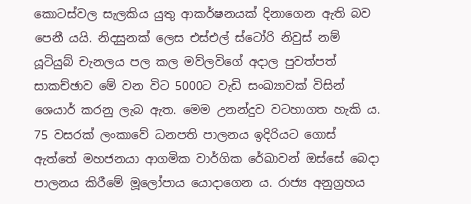කොටස්වල සැලකිය යුතු ආකර්ෂනයක් දිනාගෙන ඇති බව පෙනී යයි. නිදසුනක් ලෙස එස්එල් ස්ටෝරි නිවුස් නම් යූටියුබ් චැනලය පල කල මව්ලවිගේ අදාල පුවත්පත් සාකච්ඡාව මේ වන විට 5000ට වැඩි සංඛ්‍යාවක් විසින් ශෙයාර් කරනු ලැබ ඇත. මෙම උනන්දුව වටහාගත හැකි ය. 75 වසරක් ලංකාවේ ධනපති පාලනය ඉදිරියට ගොස් ඇත්තේ මහජනයා ආගමික වාර්ගික රේඛාවන් ඔස්සේ බෙදා පාලනය කිරීමේ මූලෝපාය යොදාගෙන ය. රාජ්‍ය අනුග්‍රහය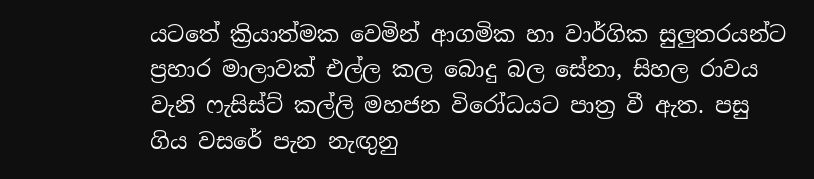යටතේ ක්‍රියාත්මක වෙමින් ආගමික හා වාර්ගික සුලුතරයන්ට ප්‍රහාර මාලාවක් එල්ල කල බොදු බල සේනා, සිහල රාවය වැනි ෆැසිස්ට් කල්ලි මහජන විරෝධයට පාත්‍ර වී ඇත. පසු ගිය වසරේ පැන නැඟුනු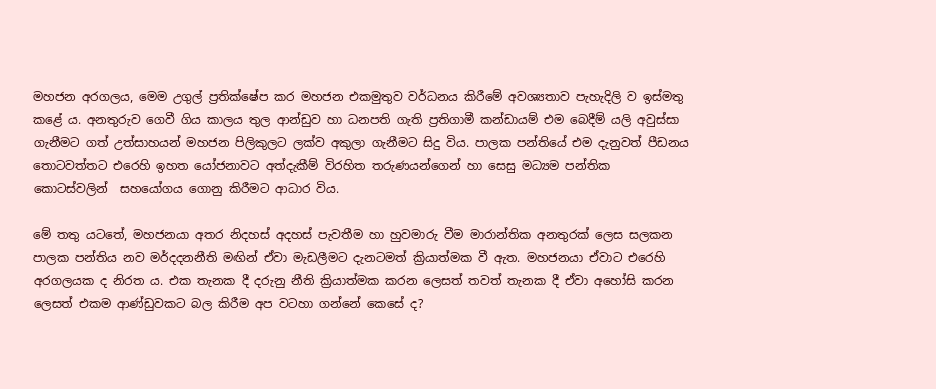මහජන අරගලය, මෙම උගුල් ප්‍රතික්ෂේප කර මහජන එකමුතුව වර්ධනය කිරීමේ අවශ්‍යතාව පැහැදිලි ව ඉස්මතු ක‌ළේ ය. අනතුරුව ගෙවී ගිය කාලය තුල ආන්ඩුව හා ධනපති ගැති ප්‍රතිගාමී කන්ඩායම් එම බෙදීම් යලි අවුස්සා ගැනීමට ගත් උත්සාහයන් මහජන පිලිකුලට ලක්ව අකුලා ගැනීමට සිදු විය. පාලක පන්තියේ එම දැනුවත් පීඩනය තොටවත්තට එරෙහි ඉහත යෝජනාවට අත්දැකීම් විරහිත තරුණයන්ගෙන් හා සෙසු මධ්‍යම පන්තික කොටස්වලින්  සහයෝගය ගොනු කිරීමට ආධාර විය.

මේ තතු යටතේ, මහජනයා අතර නිදහස් අදහස් පැවතීම හා හුවමාරු වීම මාරාන්තික අනතුරක් ලෙස සලකන පාලක පන්තිය නව මර්දදනනීති මඟින් ඒවා මැඩලීමට දැනටමත් ක්‍රියාත්මක වී ඇත. මහජනයා ඒවාට එරෙහි අරගලයක ද නිරත ය. එක තැනක දී දරුනු නීති ක්‍රියාත්මක කරන ලෙසත් තවත් තැනක දී ඒවා අහෝසි කරන ලෙසත් එකම ආණ්ඩුවකට බල කිරීම අප වටහා ගන්නේ කෙසේ ද?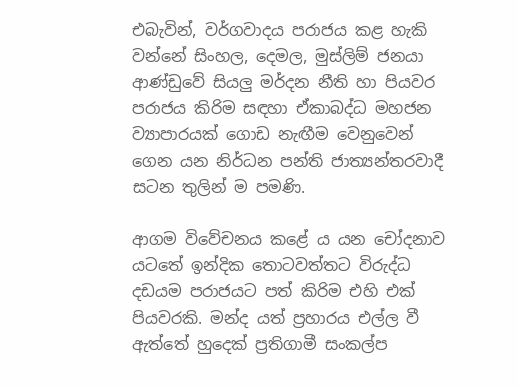එබැවින්, වර්ගවාදය පරාජය කළ හැකි වන්නේ සිංහල, දෙමල, මුස්ලිම් ජනයා ආණ්ඩුවේ සියලු මර්දන නීති හා පියවර පරාජය කිරිම සඳහා ඒකාබද්ධ මහජන ව්‍යාපාරයක් ගොඩ නැඟීම වෙනුවෙන් ගෙන යන නිර්ධන පන්ති ජාත්‍යන්තරවාදී සටන තුලින් ම පමණි.

ආගම විවේචනය කළේ ය යන චෝදනාව යටතේ ඉන්දික තොටවත්තට විරුද්ධ දඩයම පරාජයට පත් කිරිම එහි එක් පියවරකි. මන්ද යත් ප්‍රහාරය එල්ල වී ඇත්තේ හුදෙක් ප්‍රතිගාමී සංකල්ප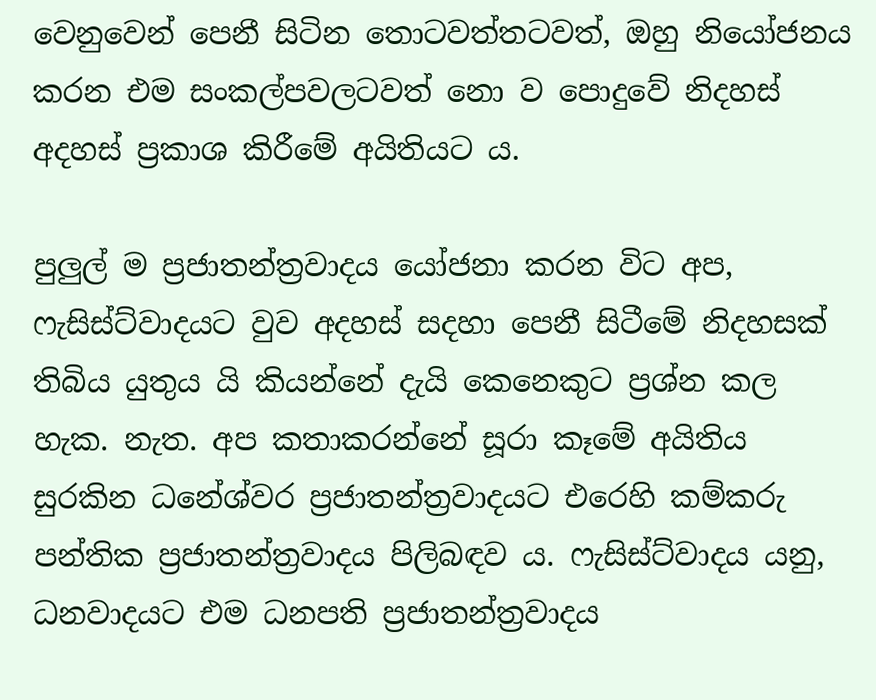වෙනුවෙන් පෙනී සිටින තොටවත්තටවත්, ඔහු නියෝජනය කරන එම සංකල්පවලටවත් නො ව පොදුවේ නිදහස් අදහස් ප්‍රකාශ කිරීමේ අයිතියට ය.

පුලුල් ම ප්‍රජාතන්ත්‍රවාදය යෝජනා කරන විට අප, ෆැසිස්ට්වාදයට වුව අදහස් සදහා පෙනී සිටීමේ නිදහසක් තිබිය යුතුය යි කියන්නේ දැයි කෙනෙකුට ප්‍රශ්න කල හැක. නැත. අප කතාකරන්නේ සූරා කෑමේ අයිතිය සුරකින ධනේශ්වර ප්‍රජාතන්ත්‍රවාදයට එරෙහි කම්කරු පන්තික ප්‍රජාතන්ත්‍රවාදය පිලිබඳව ය. ෆැසිස්ට්වාදය යනු, ධනවාදයට එම ධනපති ප්‍රජාතන්ත්‍රවාදය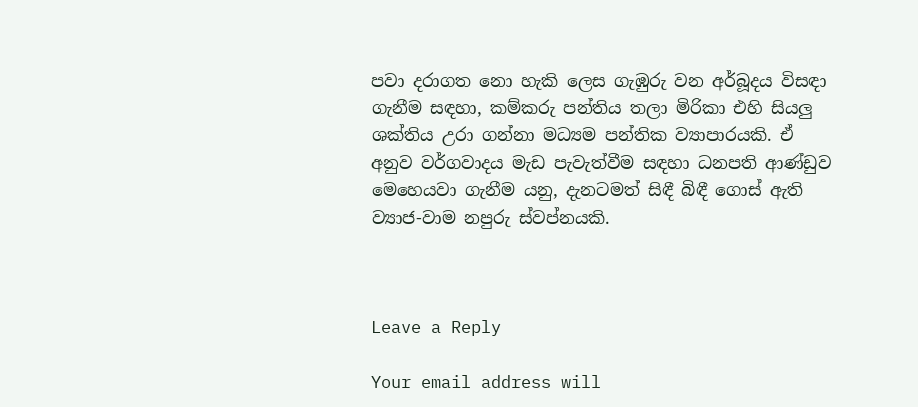පවා දරාගත නො හැකි ලෙස ගැඹුරු වන අර්බූදය විසඳා ගැනීම සඳහා, කම්කරු පන්තිය තලා මිරිකා එහි සියලු ශක්තිය උරා ගන්නා මධ්‍යම පන්තික ව්‍යාපාරයකි. ඒ අනුව වර්ගවාදය මැඩ පැවැත්වීම සඳහා ධනපති ආණ්ඩුව මෙහෙයවා ගැනීම යනු, දැනටමත් සිඳී බිඳී ගොස් ඇති ව්‍යාජ-වාම නපුරු ස්වප්නයකි.



Leave a Reply

Your email address will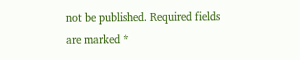not be published. Required fields are marked *